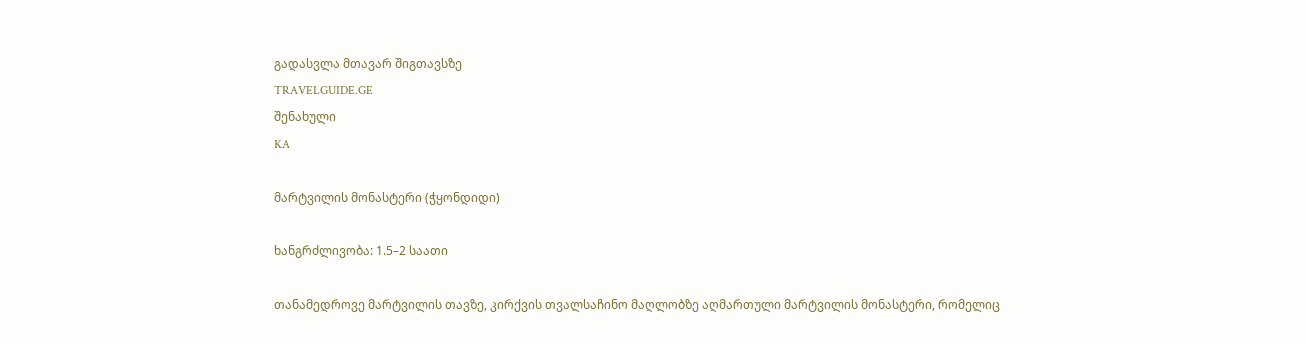გადასვლა მთავარ შიგთავსზე
TRAVELGUIDE.GE
შენახული
KA

მარტვილის მონასტერი (ჭყონდიდი)

ხანგრძლივობა: 1.5–2 საათი

თანამედროვე მარტვილის თავზე, კირქვის თვალსაჩინო მაღლობზე აღმართული მარტვილის მონასტერი, რომელიც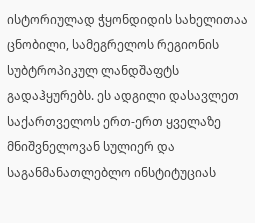ისტორიულად ჭყონდიდის სახელითაა ცნობილი, სამეგრელოს რეგიონის სუბტროპიკულ ლანდშაფტს გადაჰყურებს. ეს ადგილი დასავლეთ საქართველოს ერთ-ერთ ყველაზე მნიშვნელოვან სულიერ და საგანმანათლებლო ინსტიტუციას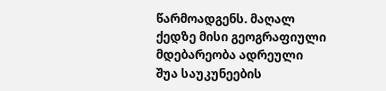წარმოადგენს. მაღალ ქედზე მისი გეოგრაფიული მდებარეობა ადრეული შუა საუკუნეების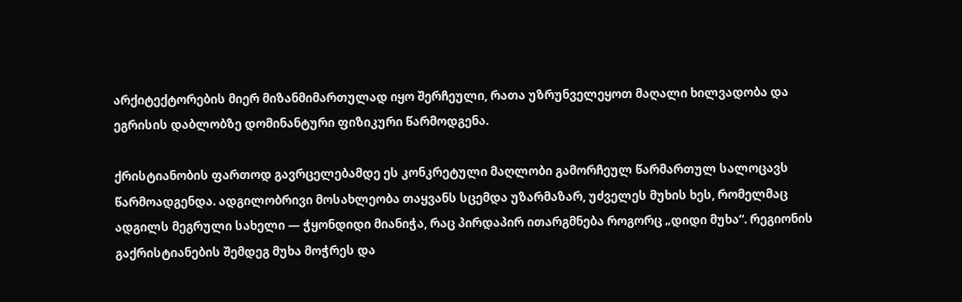არქიტექტორების მიერ მიზანმიმართულად იყო შერჩეული, რათა უზრუნველეყოთ მაღალი ხილვადობა და ეგრისის დაბლობზე დომინანტური ფიზიკური წარმოდგენა.

ქრისტიანობის ფართოდ გავრცელებამდე ეს კონკრეტული მაღლობი გამორჩეულ წარმართულ სალოცავს წარმოადგენდა. ადგილობრივი მოსახლეობა თაყვანს სცემდა უზარმაზარ, უძველეს მუხის ხეს, რომელმაც ადგილს მეგრული სახელი — ჭყონდიდი მიანიჭა, რაც პირდაპირ ითარგმნება როგორც „დიდი მუხა“. რეგიონის გაქრისტიანების შემდეგ მუხა მოჭრეს და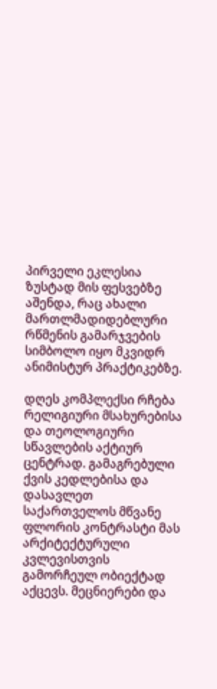პირველი ეკლესია ზუსტად მის ფესვებზე აშენდა, რაც ახალი მართლმადიდებლური რწმენის გამარჯვების სიმბოლო იყო მკვიდრ ანიმისტურ პრაქტიკებზე.

დღეს კომპლექსი რჩება რელიგიური მსახურებისა და თეოლოგიური სწავლების აქტიურ ცენტრად. გამაგრებული ქვის კედლებისა და დასავლეთ საქართველოს მწვანე ფლორის კონტრასტი მას არქიტექტურული კვლევისთვის გამორჩეულ ობიექტად აქცევს. მეცნიერები და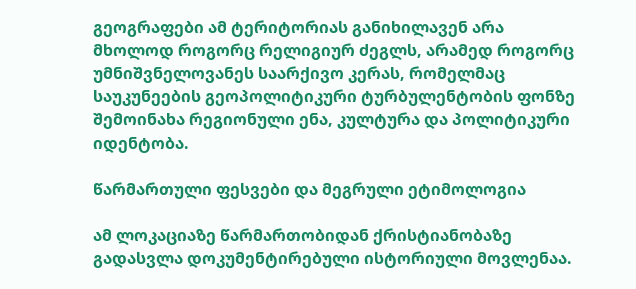გეოგრაფები ამ ტერიტორიას განიხილავენ არა მხოლოდ როგორც რელიგიურ ძეგლს, არამედ როგორც უმნიშვნელოვანეს საარქივო კერას, რომელმაც საუკუნეების გეოპოლიტიკური ტურბულენტობის ფონზე შემოინახა რეგიონული ენა, კულტურა და პოლიტიკური იდენტობა.

წარმართული ფესვები და მეგრული ეტიმოლოგია

ამ ლოკაციაზე წარმართობიდან ქრისტიანობაზე გადასვლა დოკუმენტირებული ისტორიული მოვლენაა.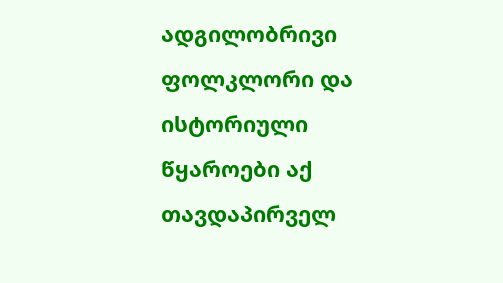ადგილობრივი ფოლკლორი და ისტორიული წყაროები აქ თავდაპირველ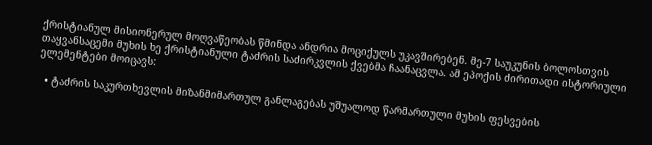ქრისტიანულ მისიონერულ მოღვაწეობას წმინდა ანდრია მოციქულს უკავშირებენ. მე-7 საუკუნის ბოლოსთვის თაყვანსაცემი მუხის ხე ქრისტიანული ტაძრის საძირკვლის ქვებმა ჩაანაცვლა. ამ ეპოქის ძირითადი ისტორიული ელემენტები მოიცავს:

  • ტაძრის საკურთხევლის მიზანმიმართულ განლაგებას უშუალოდ წარმართული მუხის ფესვების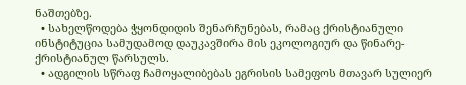ნაშთებზე.
  • სახელწოდება ჭყონდიდის შენარჩუნებას, რამაც ქრისტიანული ინსტიტუცია სამუდამოდ დაუკავშირა მის ეკოლოგიურ და წინარე-ქრისტიანულ წარსულს.
  • ადგილის სწრაფ ჩამოყალიბებას ეგრისის სამეფოს მთავარ სულიერ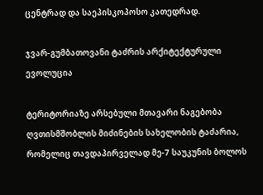ცენტრად და საეპისკოპოსო კათედრად.

ჯვარ-გუმბათოვანი ტაძრის არქიტექტურული ევოლუცია

ტერიტორიაზე არსებული მთავარი ნაგებობა ღვთისმშობლის მიძინების სახელობის ტაძარია, რომელიც თავდაპირველად მე-7 საუკუნის ბოლოს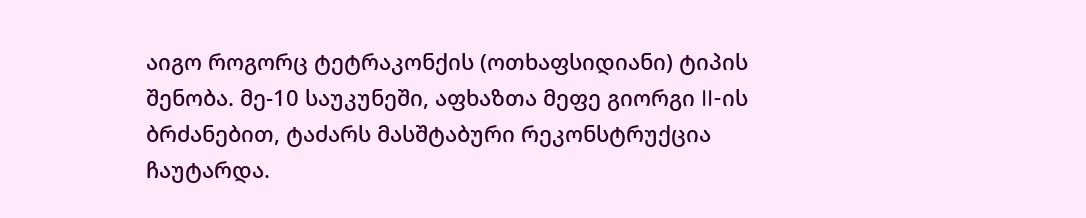აიგო როგორც ტეტრაკონქის (ოთხაფსიდიანი) ტიპის შენობა. მე-10 საუკუნეში, აფხაზთა მეფე გიორგი II-ის ბრძანებით, ტაძარს მასშტაბური რეკონსტრუქცია ჩაუტარდა.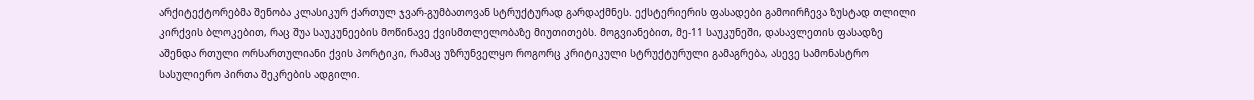არქიტექტორებმა შენობა კლასიკურ ქართულ ჯვარ-გუმბათოვან სტრუქტურად გარდაქმნეს. ექსტერიერის ფასადები გამოირჩევა ზუსტად თლილი კირქვის ბლოკებით, რაც შუა საუკუნეების მოწინავე ქვისმთლელობაზე მიუთითებს. მოგვიანებით, მე-11 საუკუნეში, დასავლეთის ფასადზე აშენდა რთული ორსართულიანი ქვის პორტიკი, რამაც უზრუნველყო როგორც კრიტიკული სტრუქტურული გამაგრება, ასევე სამონასტრო სასულიერო პირთა შეკრების ადგილი.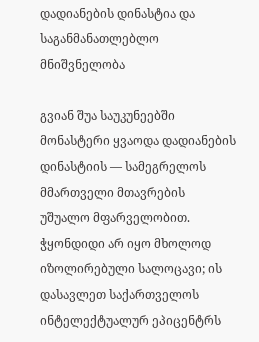დადიანების დინასტია და საგანმანათლებლო მნიშვნელობა

გვიან შუა საუკუნეებში მონასტერი ყვაოდა დადიანების დინასტიის — სამეგრელოს მმართველი მთავრების უშუალო მფარველობით. ჭყონდიდი არ იყო მხოლოდ იზოლირებული სალოცავი; ის დასავლეთ საქართველოს ინტელექტუალურ ეპიცენტრს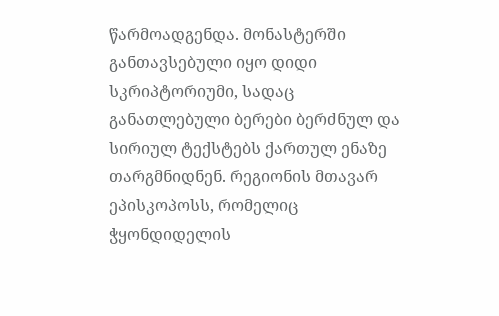წარმოადგენდა. მონასტერში განთავსებული იყო დიდი სკრიპტორიუმი, სადაც განათლებული ბერები ბერძნულ და სირიულ ტექსტებს ქართულ ენაზე თარგმნიდნენ. რეგიონის მთავარ ეპისკოპოსს, რომელიც ჭყონდიდელის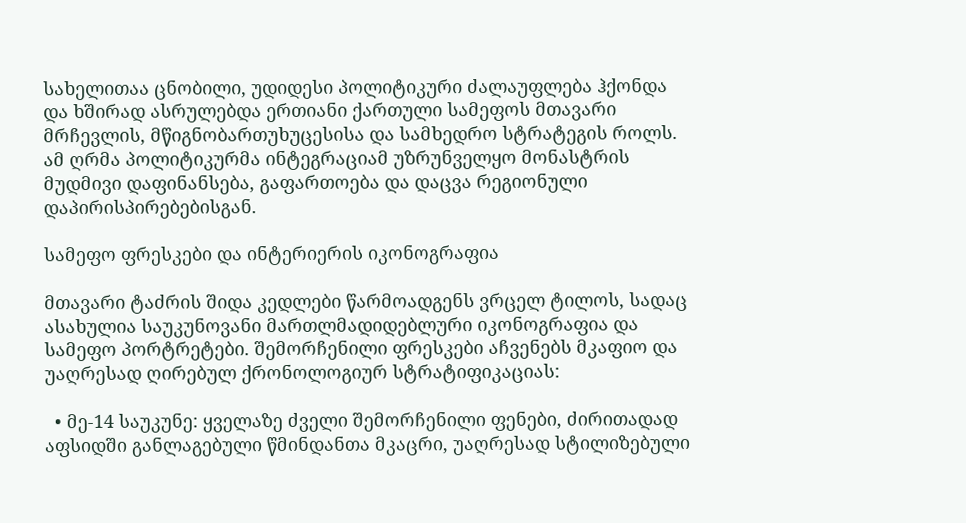სახელითაა ცნობილი, უდიდესი პოლიტიკური ძალაუფლება ჰქონდა და ხშირად ასრულებდა ერთიანი ქართული სამეფოს მთავარი მრჩევლის, მწიგნობართუხუცესისა და სამხედრო სტრატეგის როლს. ამ ღრმა პოლიტიკურმა ინტეგრაციამ უზრუნველყო მონასტრის მუდმივი დაფინანსება, გაფართოება და დაცვა რეგიონული დაპირისპირებებისგან.

სამეფო ფრესკები და ინტერიერის იკონოგრაფია

მთავარი ტაძრის შიდა კედლები წარმოადგენს ვრცელ ტილოს, სადაც ასახულია საუკუნოვანი მართლმადიდებლური იკონოგრაფია და სამეფო პორტრეტები. შემორჩენილი ფრესკები აჩვენებს მკაფიო და უაღრესად ღირებულ ქრონოლოგიურ სტრატიფიკაციას:

  • მე-14 საუკუნე: ყველაზე ძველი შემორჩენილი ფენები, ძირითადად აფსიდში განლაგებული წმინდანთა მკაცრი, უაღრესად სტილიზებული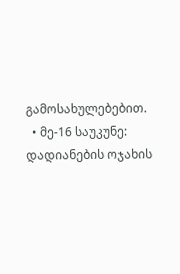გამოსახულებებით.
  • მე-16 საუკუნე: დადიანების ოჯახის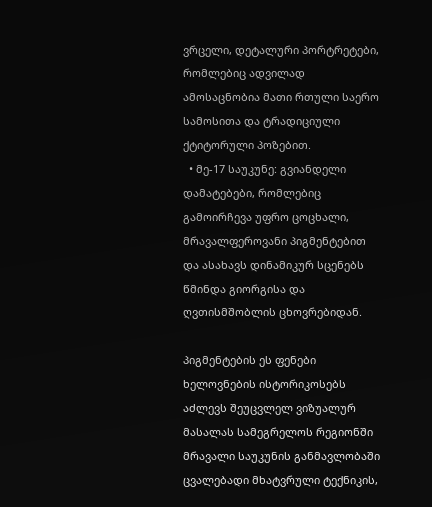ვრცელი, დეტალური პორტრეტები, რომლებიც ადვილად ამოსაცნობია მათი რთული საერო სამოსითა და ტრადიციული ქტიტორული პოზებით.
  • მე-17 საუკუნე: გვიანდელი დამატებები, რომლებიც გამოირჩევა უფრო ცოცხალი, მრავალფეროვანი პიგმენტებით და ასახავს დინამიკურ სცენებს წმინდა გიორგისა და ღვთისმშობლის ცხოვრებიდან.

პიგმენტების ეს ფენები ხელოვნების ისტორიკოსებს აძლევს შეუცვლელ ვიზუალურ მასალას სამეგრელოს რეგიონში მრავალი საუკუნის განმავლობაში ცვალებადი მხატვრული ტექნიკის,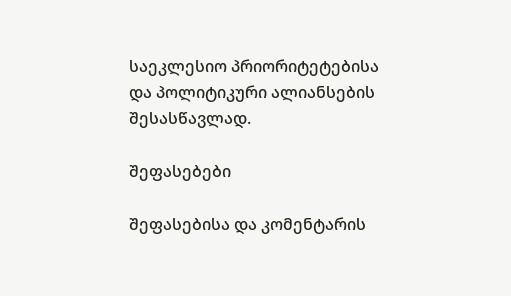საეკლესიო პრიორიტეტებისა და პოლიტიკური ალიანსების შესასწავლად.

შეფასებები

შეფასებისა და კომენტარის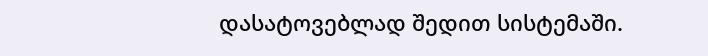დასატოვებლად შედით სისტემაში.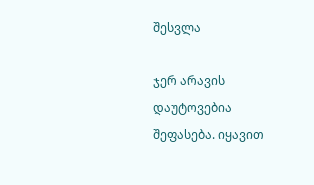შესვლა

ჯერ არავის დაუტოვებია შეფასება. იყავით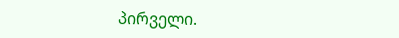პირველი.